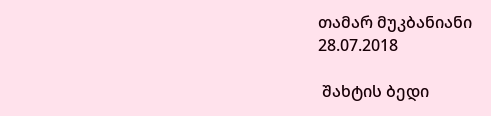თამარ მუკბანიანი
28.07.2018

 შახტის ბედი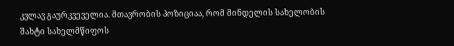კვლავ გაურკვეველია. მთავრობის პოზიციაა, რომ მინდელის სახელობის შახტი სახელმწიფოს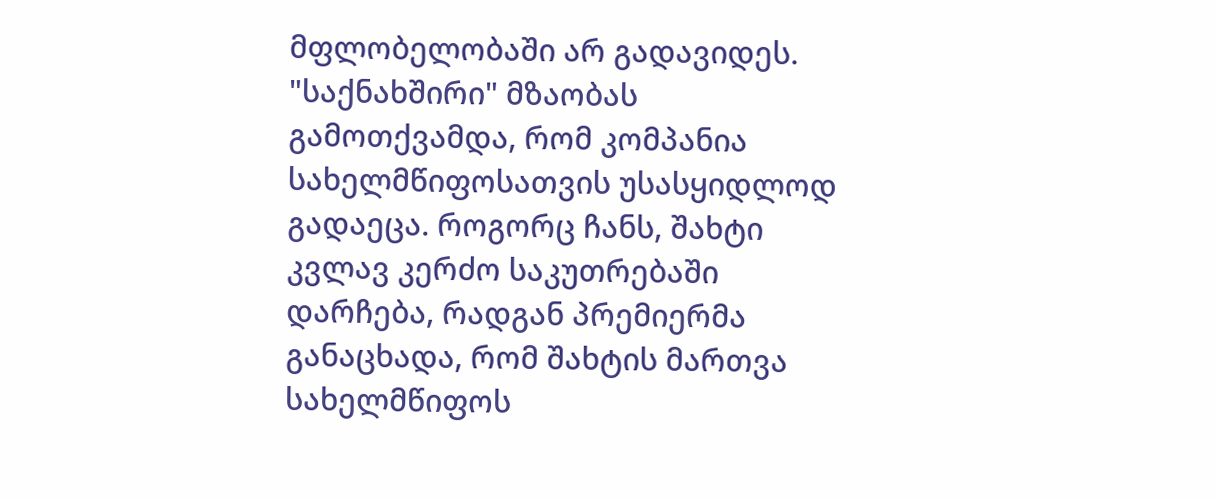მფლობელობაში არ გადავიდეს. "საქნახშირი" მზაობას გამოთქვამდა, რომ კომპანია სახელმწიფოსათვის უსასყიდლოდ გადაეცა. როგორც ჩანს, შახტი კვლავ კერძო საკუთრებაში დარჩება, რადგან პრემიერმა განაცხადა, რომ შახტის მართვა სახელმწიფოს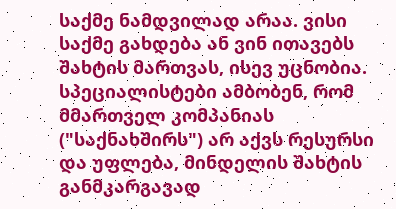საქმე ნამდვილად არაა. ვისი საქმე გახდება ან ვინ ითავებს შახტის მართვას, ისევ უცნობია. სპეციალისტები ამბობენ, რომ მმართველ კომპანიას ("საქნახშირს") არ აქვს რესურსი და უფლება, მინდელის შახტის განმკარგავად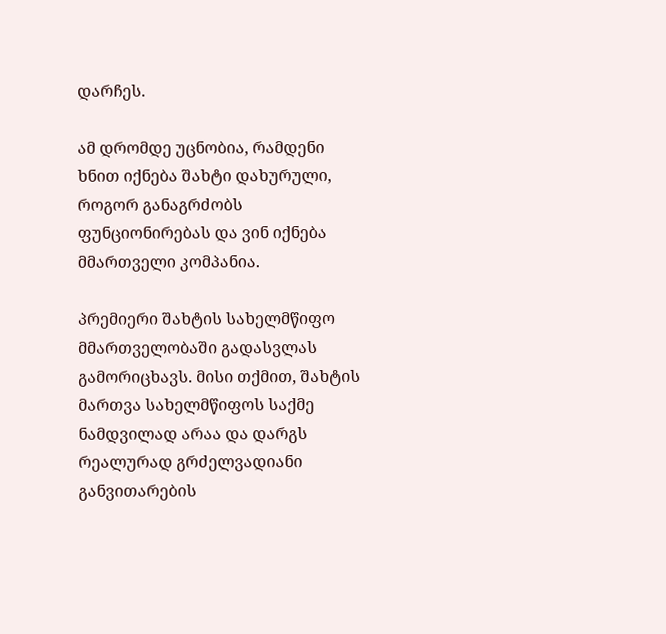დარჩეს.

ამ დრომდე უცნობია, რამდენი ხნით იქნება შახტი დახურული, როგორ განაგრძობს ფუნციონირებას და ვინ იქნება მმართველი კომპანია.

პრემიერი შახტის სახელმწიფო მმართველობაში გადასვლას გამორიცხავს. მისი თქმით, შახტის მართვა სახელმწიფოს საქმე ნამდვილად არაა და დარგს რეალურად გრძელვადიანი განვითარების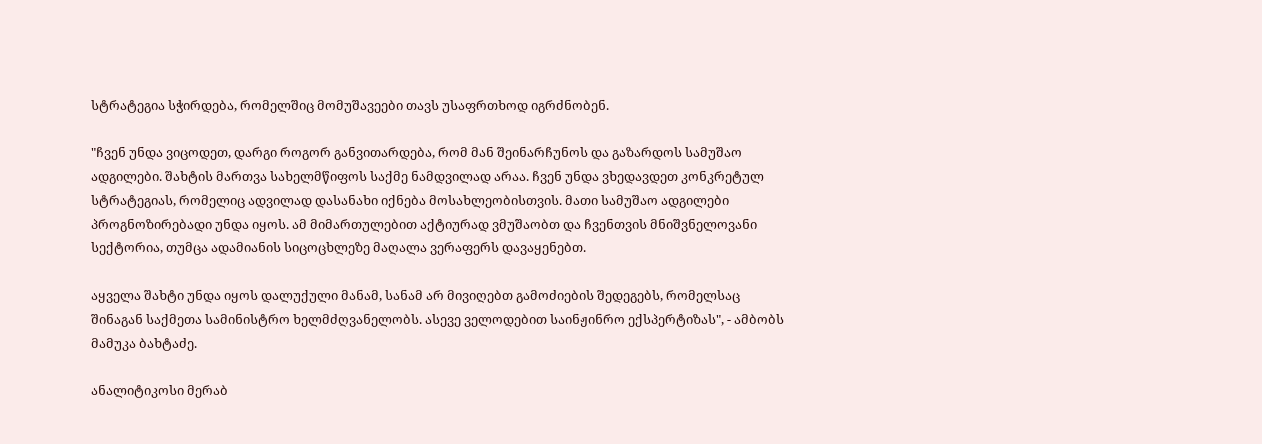სტრატეგია სჭირდება, რომელშიც მომუშავეები თავს უსაფრთხოდ იგრძნობენ.

"ჩვენ უნდა ვიცოდეთ, დარგი როგორ განვითარდება, რომ მან შეინარჩუნოს და გაზარდოს სამუშაო ადგილები. შახტის მართვა სახელმწიფოს საქმე ნამდვილად არაა. ჩვენ უნდა ვხედავდეთ კონკრეტულ სტრატეგიას, რომელიც ადვილად დასანახი იქნება მოსახლეობისთვის. მათი სამუშაო ადგილები პროგნოზირებადი უნდა იყოს. ამ მიმართულებით აქტიურად ვმუშაობთ და ჩვენთვის მნიშვნელოვანი სექტორია, თუმცა ადამიანის სიცოცხლეზე მაღალა ვერაფერს დავაყენებთ.

აყველა შახტი უნდა იყოს დალუქული მანამ, სანამ არ მივიღებთ გამოძიების შედეგებს, რომელსაც შინაგან საქმეთა სამინისტრო ხელმძღვანელობს. ასევე ველოდებით საინჟინრო ექსპერტიზას", - ამბობს მამუკა ბახტაძე.

ანალიტიკოსი მერაბ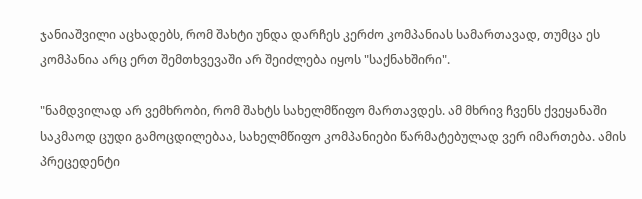ჯანიაშვილი აცხადებს, რომ შახტი უნდა დარჩეს კერძო კომპანიას სამართავად, თუმცა ეს კომპანია არც ერთ შემთხვევაში არ შეიძლება იყოს "საქნახშირი".

"ნამდვილად არ ვემხრობი, რომ შახტს სახელმწიფო მართავდეს. ამ მხრივ ჩვენს ქვეყანაში საკმაოდ ცუდი გამოცდილებაა, სახელმწიფო კომპანიები წარმატებულად ვერ იმართება. ამის პრეცედენტი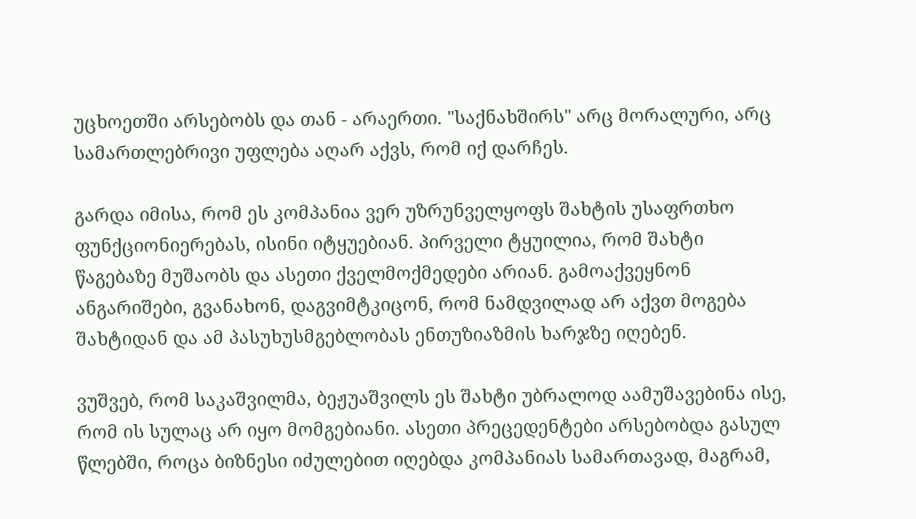უცხოეთში არსებობს და თან - არაერთი. "საქნახშირს" არც მორალური, არც სამართლებრივი უფლება აღარ აქვს, რომ იქ დარჩეს.

გარდა იმისა, რომ ეს კომპანია ვერ უზრუნველყოფს შახტის უსაფრთხო ფუნქციონიერებას, ისინი იტყუებიან. პირველი ტყუილია, რომ შახტი წაგებაზე მუშაობს და ასეთი ქველმოქმედები არიან. გამოაქვეყნონ ანგარიშები, გვანახონ, დაგვიმტკიცონ, რომ ნამდვილად არ აქვთ მოგება შახტიდან და ამ პასუხუსმგებლობას ენთუზიაზმის ხარჯზე იღებენ.

ვუშვებ, რომ საკაშვილმა, ბეჟუაშვილს ეს შახტი უბრალოდ აამუშავებინა ისე, რომ ის სულაც არ იყო მომგებიანი. ასეთი პრეცედენტები არსებობდა გასულ წლებში, როცა ბიზნესი იძულებით იღებდა კომპანიას სამართავად, მაგრამ,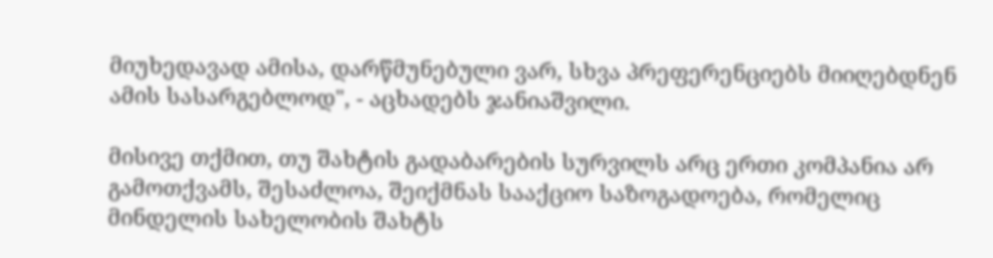მიუხედავად ამისა, დარწმუნებული ვარ, სხვა პრეფერენციებს მიიღებდნენ ამის სასარგებლოდ", - აცხადებს ჯანიაშვილი.

მისივე თქმით, თუ შახტის გადაბარების სურვილს არც ერთი კომპანია არ გამოთქვამს, შესაძლოა, შეიქმნას სააქციო საზოგადოება, რომელიც მინდელის სახელობის შახტს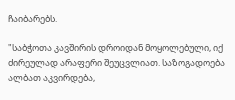ჩაიბარებს.

"საბჭოთა კავშირის დროიდან მოყოლებული, იქ ძირეულად არაფერი შეუცვლიათ. საზოგადოება ალბათ აკვირდება,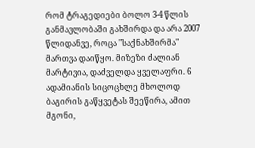რომ ტრაგედიები ბოლო 3-4 წლის განმავლობაში გახშირდა და არა 2007 წლიდანვე, როცა "საქნახშირმა" მართვა დაიწყო. მიზეზი ძალიან მარტივია, დაძველდა ყველაფრი. 6 ადამიანის სიცოცხლე მხოლოდ ბაგირის გაწყვეტას შეეწირა, ამით მგონი,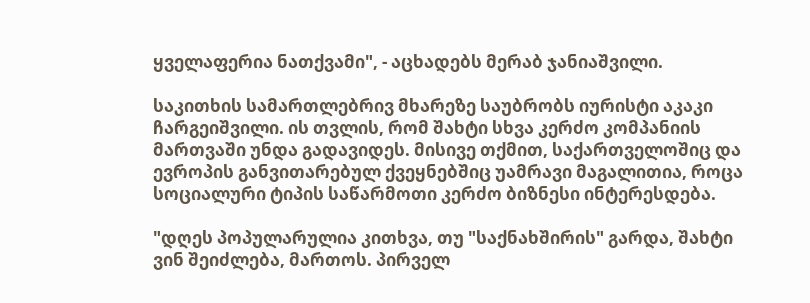ყველაფერია ნათქვამი", - აცხადებს მერაბ ჯანიაშვილი.

საკითხის სამართლებრივ მხარეზე საუბრობს იურისტი აკაკი ჩარგეიშვილი. ის თვლის, რომ შახტი სხვა კერძო კომპანიის მართვაში უნდა გადავიდეს. მისივე თქმით, საქართველოშიც და ევროპის განვითარებულ ქვეყნებშიც უამრავი მაგალითია, როცა სოციალური ტიპის საწარმოთი კერძო ბიზნესი ინტერესდება.

"დღეს პოპულარულია კითხვა, თუ "საქნახშირის" გარდა, შახტი ვინ შეიძლება, მართოს. პირველ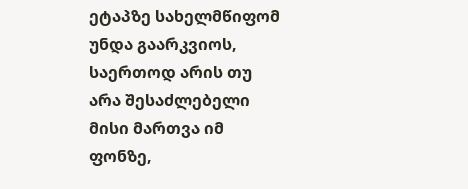ეტაპზე სახელმწიფომ უნდა გაარკვიოს, საერთოდ არის თუ არა შესაძლებელი მისი მართვა იმ ფონზე,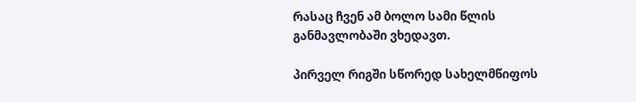რასაც ჩვენ ამ ბოლო სამი წლის განმავლობაში ვხედავთ.

პირველ რიგში სწორედ სახელმწიფოს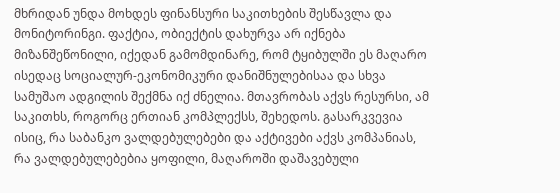მხრიდან უნდა მოხდეს ფინანსური საკითხების შესწავლა და მონიტორინგი. ფაქტია, ობიექტის დახურვა არ იქნება მიზანშეწონილი, იქედან გამომდინარე, რომ ტყიბულში ეს მაღარო ისედაც სოციალურ-ეკონომიკური დანიშნულებისაა და სხვა სამუშაო ადგილის შექმნა იქ ძნელია. მთავრობას აქვს რესურსი, ამ საკითხს, როგორც ერთიან კომპლექსს, შეხედოს. გასარკვევია ისიც, რა საბანკო ვალდებულებები და აქტივები აქვს კომპანიას, რა ვალდებულებებია ყოფილი, მაღაროში დაშავებული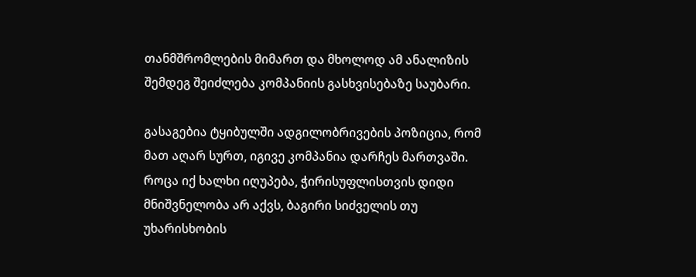თანმშრომლების მიმართ და მხოლოდ ამ ანალიზის შემდეგ შეიძლება კომპანიის გასხვისებაზე საუბარი.

გასაგებია ტყიბულში ადგილობრივების პოზიცია, რომ მათ აღარ სურთ, იგივე კომპანია დარჩეს მართვაში. როცა იქ ხალხი იღუპება, ჭირისუფლისთვის დიდი მნიშვნელობა არ აქვს, ბაგირი სიძველის თუ უხარისხობის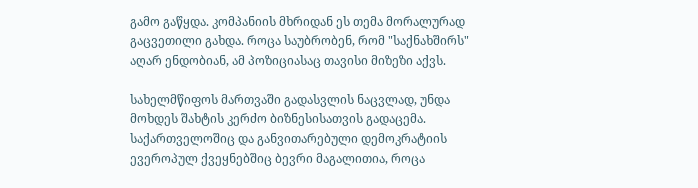გამო გაწყდა. კომპანიის მხრიდან ეს თემა მორალურად გაცვეთილი გახდა. როცა საუბრობენ, რომ "საქნახშირს" აღარ ენდობიან, ამ პოზიციასაც თავისი მიზეზი აქვს.

სახელმწიფოს მართვაში გადასვლის ნაცვლად, უნდა მოხდეს შახტის კერძო ბიზნესისათვის გადაცემა. საქართველოშიც და განვითარებული დემოკრატიის ევეროპულ ქვეყნებშიც ბევრი მაგალითია, როცა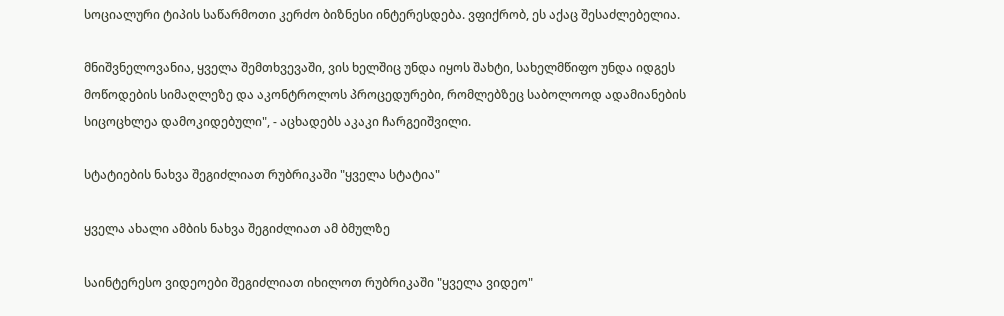სოციალური ტიპის საწარმოთი კერძო ბიზნესი ინტერესდება. ვფიქრობ, ეს აქაც შესაძლებელია.

მნიშვნელოვანია, ყველა შემთხვევაში, ვის ხელშიც უნდა იყოს შახტი, სახელმწიფო უნდა იდგეს მოწოდების სიმაღლეზე და აკონტროლოს პროცედურები, რომლებზეც საბოლოოდ ადამიანების სიცოცხლეა დამოკიდებული", - აცხადებს აკაკი ჩარგეიშვილი.

სტატიების ნახვა შეგიძლიათ რუბრიკაში "ყველა სტატია"

ყველა ახალი ამბის ნახვა შეგიძლიათ ამ ბმულზე

საინტერესო ვიდეოები შეგიძლიათ იხილოთ რუბრიკაში "ყველა ვიდეო"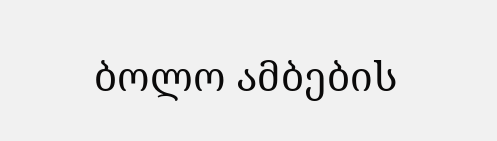ბოლო ამბების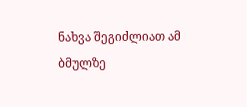ნახვა შეგიძლიათ ამ ბმულზე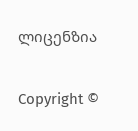ლიცენზია

Copyright ©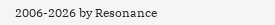2006-2026 by Resonance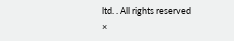ltd. . All rights reserved
×